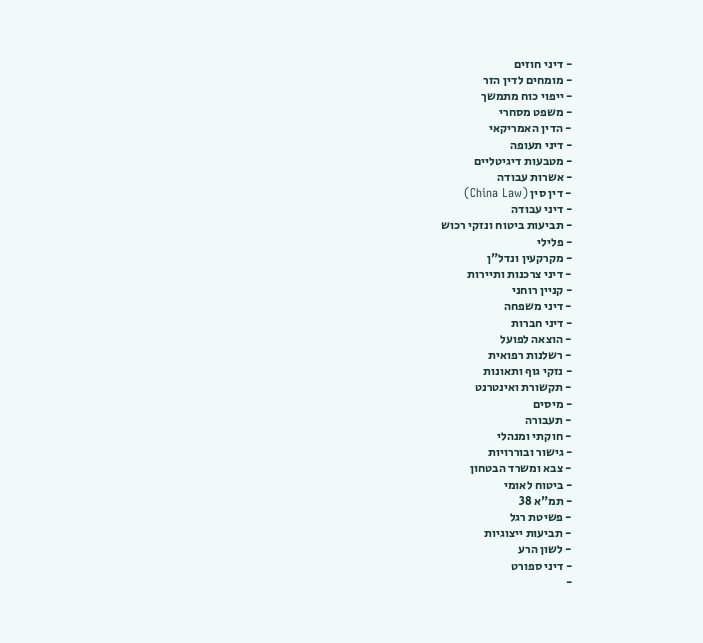- דיני חוזים
- מומחים לדין הזר
- ייפוי כוח מתמשך
- משפט מסחרי
- הדין האמריקאי
- דיני תעופה
- מטבעות דיגיטליים
- אשרות עבודה
- דין סין (China Law)
- דיני עבודה
- תביעות ביטוח ונזקי רכוש
- פלילי
- מקרקעין ונדל"ן
- דיני צרכנות ותיירות
- קניין רוחני
- דיני משפחה
- דיני חברות
- הוצאה לפועל
- רשלנות רפואית
- נזקי גוף ותאונות
- תקשורת ואינטרנט
- מיסים
- תעבורה
- חוקתי ומנהלי
- גישור ובוררויות
- צבא ומשרד הבטחון
- ביטוח לאומי
- תמ"א 38
- פשיטת רגל
- תביעות ייצוגיות
- לשון הרע
- דיני ספורט
-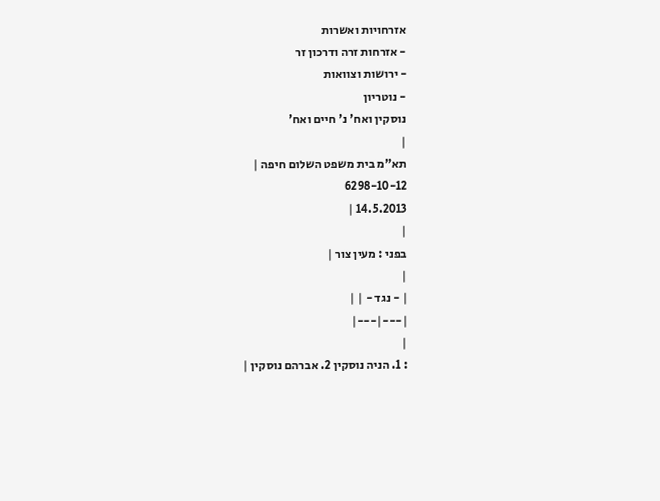אזרחויות ואשרות
- אזרחות זרה ודרכון זר
- ירושות וצוואות
- נוטריון
נוסקין ואח' נ' חיים ואח'
|
תא"מ בית משפט השלום חיפה |
6298-10-12
14.5.2013 |
|
בפני : מעין צור |
|
| - נגד - | |
|---|---|
|
: 1. הניה נוסקין 2. אברהם נוסקין |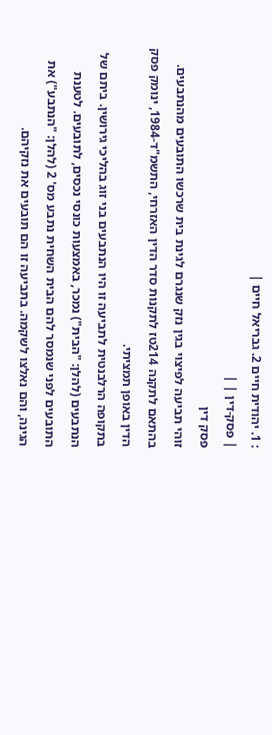: 1. יהודית חיים 2. גבריאל חיים |
| פסק-דין | |
פסק דין
זוהי תביעה לפיצוי בגין נזק שנגרם לגינת בית שרכשו התובעים מהנתבעים.
בהתאם לתקנה 214טז לתקנות סדר הדין האזרחי, התשמ"ד-1984, ינומק פסק הדין באופן תמציתי.
בתקופה הרלבנטית לתביעה זו היו הנתבעים בני זוג בהליכי גירושין. ביתם של הנתבעים (להלן: "הבית") נמכר, באמצעות כונסי נכסים, לתובעים. לטענת התובעים לפני שנמסר להם הבית השחית נתבע מס' 2 (להלן: "הנתבע") את הגינה, והם נאלצו לשקמה. בתביעה זו הם תובעים את נזקיהם.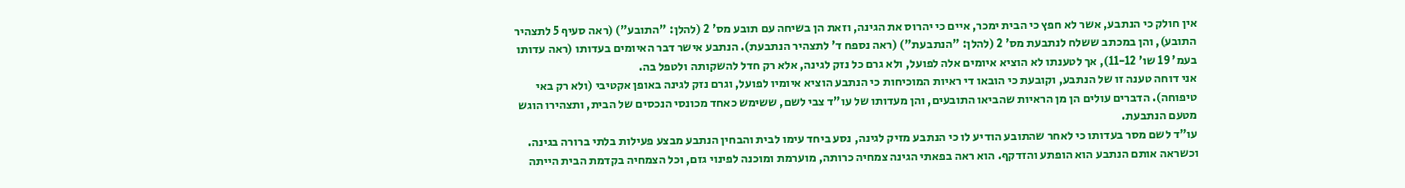אין חולק כי הנתבע, אשר לא חפץ כי הבית ימכר, איים כי יהרוס את הגינה, וזאת הן בשיחה עם תובע מס' 2 (להלן: "התובע") (ראה סעיף 5 לתצהיר התובע), והן במכתב ששלח לנתבעת מס' 2 (להלן: "הנתבעת") (ראה נספח ד' לתצהיר הנתבעת). הנתבע אישר דבר האיומים בעדותו (ראה עדותו בעמ' 19 שו' 11-12), אך לטענתו לא הוציא איומים אלה לפועל, ולא גרם כל נזק לגינה, אלא רק חדל להשקותה ולטפל בה.
אני דוחה טענה זו של הנתבע, וקובעת כי הובאו די ראיות המוכיחות כי הנתבע הוציא איומיו לפועל, וגרם נזק לגינה באופן אקטיבי (ולא רק באי טיפוחה). הדברים עולים הן מן הראיות שהביאו התובעים, והן מעדותו של עו"ד צבי לשם, ששימש כאחד מכונסי הנכסים של הבית, ותצהירו הוגש מטעם הנתבעת.
עו"ד לשם מסר בעדותו כי לאחר שהתובע הודיע לו כי הנתבע מזיק לגינה, נסע ביחד עימו לבית והבחין הנתבע מבצע פעילות בלתי ברורה בגינה. וכשראה אותם הנתבע הוא הופתע והזדקף. הוא ראה בפאתי הגינה צמחיה כרותה, מוערמת ומוכנה לפינוי גזם, וכל הצמחיה בקדמת הבית הייתה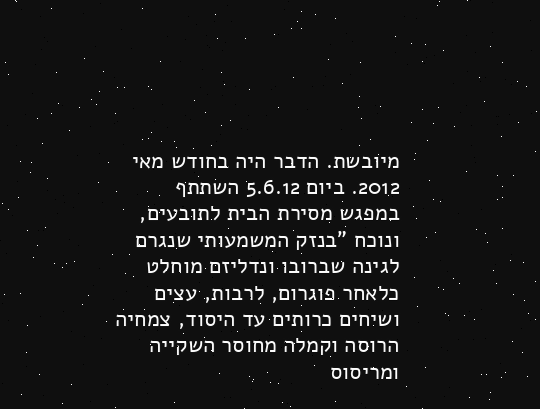מיובשת. הדבר היה בחודש מאי 2012. ביום 5.6.12 השתתף במפגש מסירת הבית לתובעים, ונוכח "בנזק המשמעותי שנגרם לגינה שברובו ונדליזם מוחלט כלאחר פוגרום, לרבות, עצים ושיחים כרותים עד היסוד, צמחיה הרוסה וקמלה מחוסר השקייה ומריסוס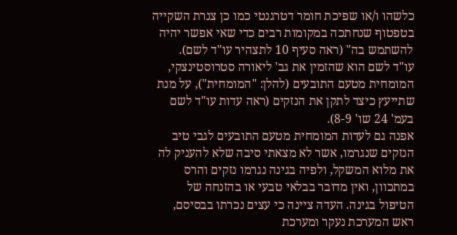כלשהו ו/או שפיכת חומר דטרגנטי כמו כן צנרת השקייה בטפטוף שנחתכה במקומות רבים כדי שאי אפשר יהיה להשתמש בה" (ראה סעיף 10 לתצהיר עו"ד לשם).
עו"ד לשם הוא שהזמין את גב' ליאורה סטרוסטינצקי, המומחית מטעם התובעים (להלן: "המומחית"), על מנת שתייעץ כיצד לתקן את הנזקים (ראה עדות עו"ד לשם בעמ' 24 שו' 8-9).
אפנה גם לעדות המומחית מטעם התובעים לגבי טיב הנזקים שנגרמו, אשר לא מצאתי סיבה שלא להעניק לה את מלוא המשקל, ולפיה בגינה נגרמו נזקים והרס במתכוון, ואין מדובר בבלאי טבעי או בהזנחה של הטיפול בגינה. העדה ציינה כי עצים נכרתו בבסיסם, ראש המערכת נעקר ומערכת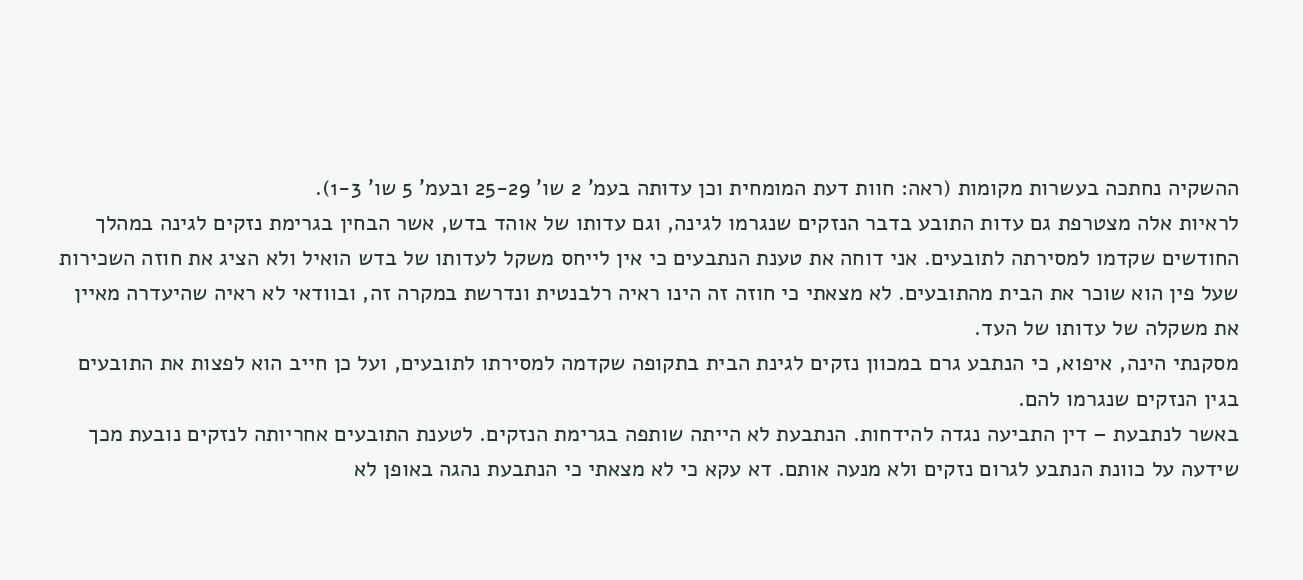ההשקיה נחתכה בעשרות מקומות (ראה: חוות דעת המומחית וכן עדותה בעמ' 2 שו' 25-29 ובעמ' 5 שו' 1-3).
לראיות אלה מצטרפת גם עדות התובע בדבר הנזקים שנגרמו לגינה, וגם עדותו של אוהד בדש, אשר הבחין בגרימת נזקים לגינה במהלך החודשים שקדמו למסירתה לתובעים. אני דוחה את טענת הנתבעים כי אין לייחס משקל לעדותו של בדש הואיל ולא הציג את חוזה השכירות שעל פין הוא שוכר את הבית מהתובעים. לא מצאתי כי חוזה זה הינו ראיה רלבנטית ונדרשת במקרה זה, ובוודאי לא ראיה שהיעדרה מאיין את משקלה של עדותו של העד.
מסקנתי הינה, איפוא, כי הנתבע גרם במכוון נזקים לגינת הבית בתקופה שקדמה למסירתו לתובעים, ועל כן חייב הוא לפצות את התובעים בגין הנזקים שנגרמו להם.
באשר לנתבעת – דין התביעה נגדה להידחות. הנתבעת לא הייתה שותפה בגרימת הנזקים. לטענת התובעים אחריותה לנזקים נובעת מכך שידעה על כוונת הנתבע לגרום נזקים ולא מנעה אותם. דא עקא כי לא מצאתי כי הנתבעת נהגה באופן לא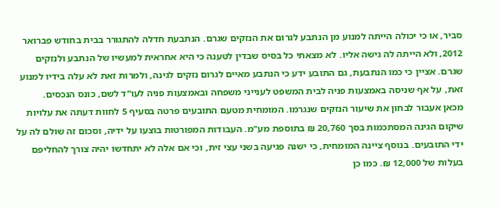סביר, או כי יכולה הייתה למנוע מן הנתבע לגרום את הנזקים שגרם. הנתבעת חדלה להתגורר בבית בחודש פברואר 2012, ולא הייתה לה גישה אליו. לא מצאתי כל בסיס שבדין לטענה כי היא אחראית למעשיו של הנתבע ולנזקים שגרם. אציין כי כמו הנתבעת, גם התובע ידע כי הנתבע מאיים לגרום נזקים לגינה, ולמרות זאת לא עלה בידיו למנוע זאת, על אף שניסה באמצעות פניה לבית המשפט לענייני משפחה ובאמצעות פניה לעו"ד לשם, כונס הנכסים.
מכאן אעבור לבחון את שיעור הנזקים שנגרמו. המומחית מטעם התובעים פרטה בסעיף 5 לחוות דעתה את עלויות שיקום הגינה המסתכמות בסך 20,760 ₪ בתוספת מע"מ. העבודות המפורטות בוצעו על ידיה, וסכום זה שולם לה על ידי התובעים. בנוסף ציינה המומחית, כי ישנה פגיעה בשני עצי זית, וכי אם אלה לא יתחדשו יהיה צורך להחליפם בעלות של 12,000 ₪. כמו כן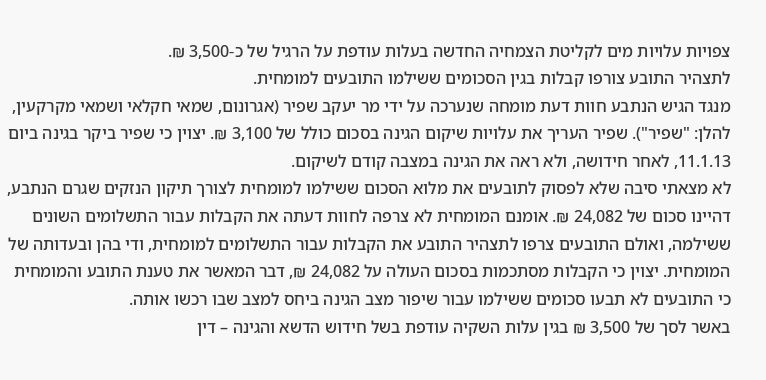צפויות עלויות מים לקליטת הצמחיה החדשה בעלות עודפת על הרגיל של כ-3,500 ₪.
לתצהיר התובע צורפו קבלות בגין הסכומים ששילמו התובעים למומחית.
מנגד הגיש הנתבע חוות דעת מומחה שנערכה על ידי מר יעקב שפיר (אגרונום, שמאי חקלאי ושמאי מקרקעין, להלן: "שפיר"). שפיר העריך את עלויות שיקום הגינה בסכום כולל של 3,100 ₪. יצוין כי שפיר ביקר בגינה ביום 11.1.13, לאחר חידושה, ולא ראה את הגינה במצבה קודם לשיקום.
לא מצאתי סיבה שלא לפסוק לתובעים את מלוא הסכום ששילמו למומחית לצורך תיקון הנזקים שגרם הנתבע, דהיינו סכום של 24,082 ₪. אומנם המומחית לא צרפה לחוות דעתה את הקבלות עבור התשלומים השונים ששילמה, ואולם התובעים צרפו לתצהיר התובע את הקבלות עבור התשלומים למומחית, ודי בהן ובעדותה של המומחית. יצוין כי הקבלות מסתכמות בסכום העולה על 24,082 ₪, דבר המאשר את טענת התובע והמומחית כי התובעים לא תבעו סכומים ששילמו עבור שיפור מצב הגינה ביחס למצב שבו רכשו אותה.
באשר לסך של 3,500 ₪ בגין עלות השקיה עודפת בשל חידוש הדשא והגינה – דין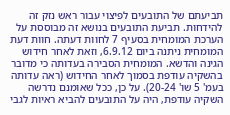תביעתם של התובעים לפיצוי עבור ראש נזק זה להידחות. תביעת התובעים בנושא זה מבוססת על הערכת המומחית בסעיף 7 לחוות דעתה. חוות דעת המומחית ניתנה ביום 6.9.12, וזאת לאחר חידוש הגינה והדשא. המומחית הסבירה בעדותה כי מדובר בהשקיה עודפת בסמוך לאחר החידוש (ראה עדותה בעמ' 5 שו' 20-24). על כן, ככל שאומנם נדרשה השקיה עודפת, היה על התובעים להביא ראיות לגבי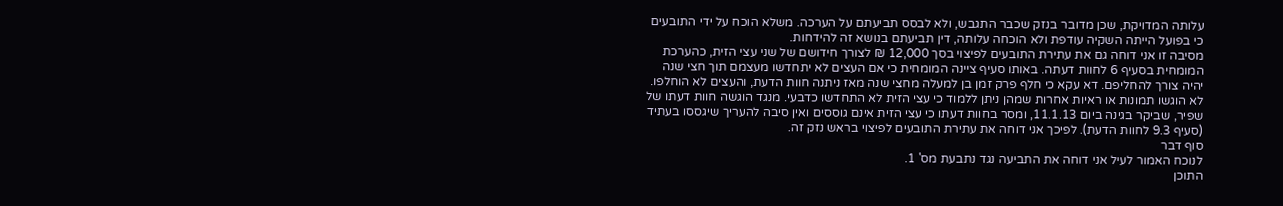עלותה המדויקת, שכן מדובר בנזק שכבר התגבש, ולא לבסס תביעתם על הערכה. משלא הוכח על ידי התובעים כי בפועל הייתה השקיה עודפת ולא הוכחה עלותה, דין תביעתם בנושא זה להידחות.
מסיבה זו אני דוחה גם את עתירת התובעים לפיצוי בסך 12,000 ₪ לצורך חידושם של שני עצי הזית, כהערכת המומחית בסעיף 6 לחוות דעתה. באותו סעיף ציינה המומחית כי אם העצים לא יתחדשו מעצמם תוך חצי שנה יהיה צורך להחליפם. דא עקא כי חלף פרק זמן בן למעלה מחצי שנה מאז ניתנה חוות הדעת, והעצים לא הוחלפו. לא הוגשו תמונות או ראיות אחרות שמהן ניתן ללמוד כי עצי הזית לא התחדשו כדבעי. מנגד הוגשה חוות דעתו של שפיר, שביקר בגינה ביום 11.1.13, ומסר בחוות דעתו כי עצי הזית אינם גוססים ואין סיבה להעריך שיגססו בעתיד (סעיף 9.3 לחוות הדעת). לפיכך אני דוחה את עתירת התובעים לפיצוי בראש נזק זה.
סוף דבר
לנוכח האמור לעיל אני דוחה את התביעה נגד נתבעת מס' 1.
התוכן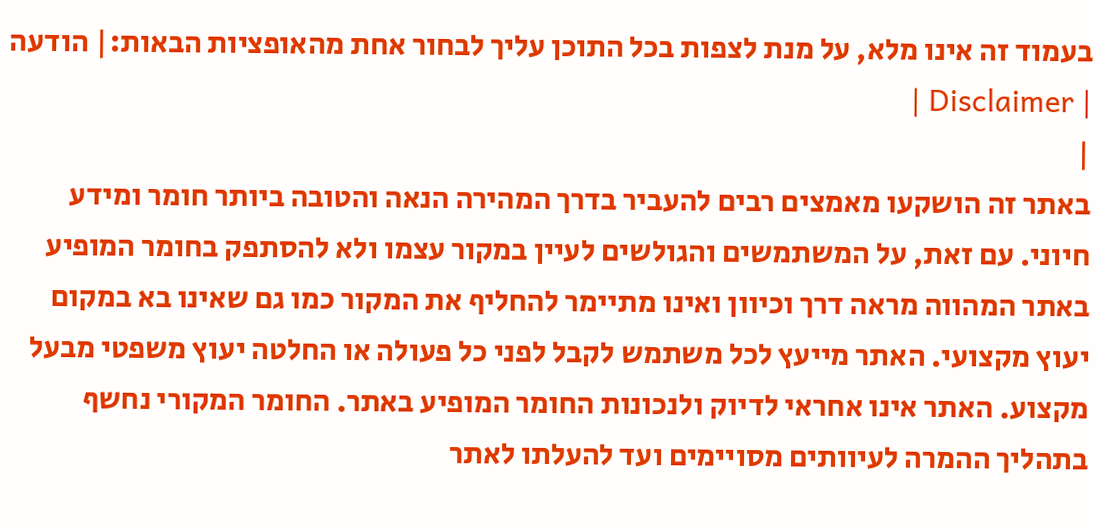בעמוד זה אינו מלא, על מנת לצפות בכל התוכן עליך לבחור אחת מהאופציות הבאות:| הודעה | Disclaimer |
|
באתר זה הושקעו מאמצים רבים להעביר בדרך המהירה הנאה והטובה ביותר חומר ומידע חיוני. עם זאת, על המשתמשים והגולשים לעיין במקור עצמו ולא להסתפק בחומר המופיע באתר המהווה מראה דרך וכיוון ואינו מתיימר להחליף את המקור כמו גם שאינו בא במקום יעוץ מקצועי. האתר מייעץ לכל משתמש לקבל לפני כל פעולה או החלטה יעוץ משפטי מבעל מקצוע. האתר אינו אחראי לדיוק ולנכונות החומר המופיע באתר. החומר המקורי נחשף בתהליך ההמרה לעיוותים מסויימים ועד להעלתו לאתר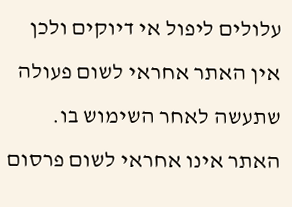עלולים ליפול אי דיוקים ולכן אין האתר אחראי לשום פעולה שתעשה לאחר השימוש בו. האתר אינו אחראי לשום פרסום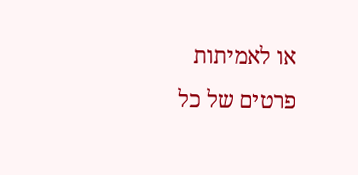או לאמיתות פרטים של כל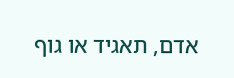אדם, תאגיד או גוף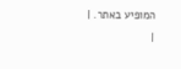המופיע באתר. |
|